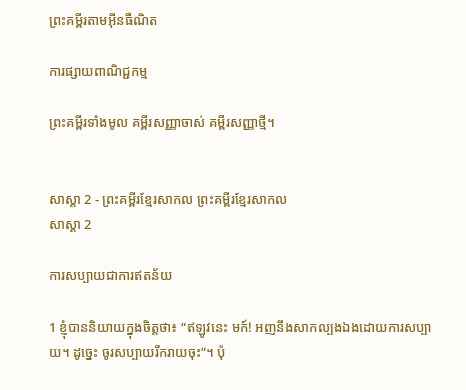ព្រះគម្ពីរតាមអ៊ីនធឺណិត

ការផ្សាយពាណិជ្ជកម្ម

ព្រះគម្ពីរទាំងមូល គម្ពីរសញ្ញាចាស់ គម្ពីរសញ្ញាថ្មី។


សាស្តា 2 - ព្រះគម្ពីរខ្មែរសាកល ព្រះគម្ពីរខ្មែរសាកល
សាស្តា 2

ការសប្បាយជាការឥតន័យ

1 ខ្ញុំបាននិយាយក្នុងចិត្តថា៖ “ឥឡូវនេះ មក៍! អញនឹងសាកល្បងឯងដោយការសប្បាយ។ ដូច្នេះ ចូរសប្បាយរីករាយចុះ”។ ប៉ុ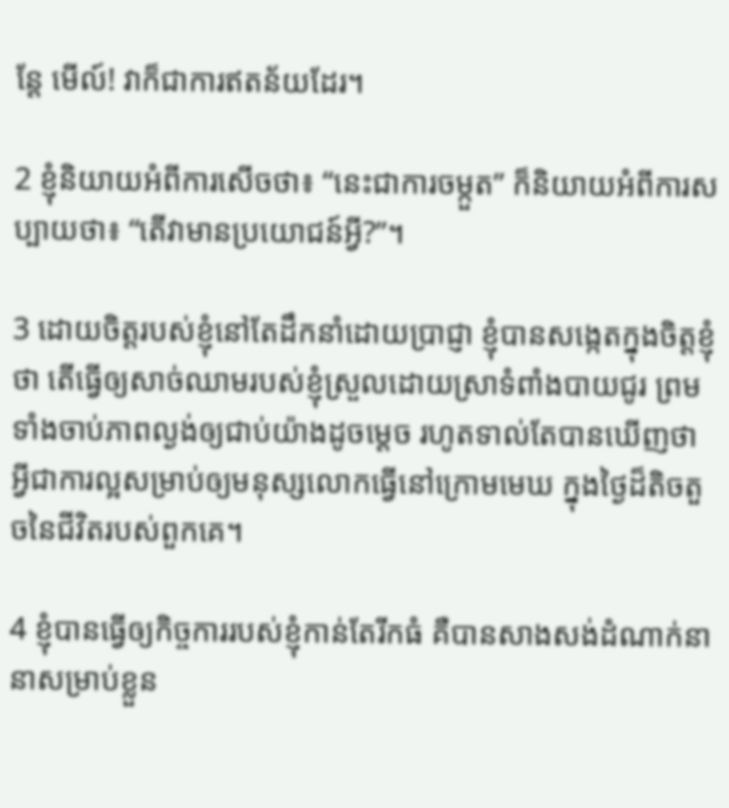ន្តែ មើល៍! វាក៏ជាការឥតន័យដែរ។

2 ខ្ញុំនិយាយអំពីការសើចថា៖ “នេះជាការចម្កួត” ក៏និយាយអំពីការសប្បាយថា៖ “តើវាមានប្រយោជន៍អ្វី?”។

3 ដោយចិត្តរបស់ខ្ញុំនៅតែដឹកនាំដោយប្រាជ្ញា ខ្ញុំបានសង្កេតក្នុងចិត្តខ្ញុំថា តើធ្វើឲ្យសាច់ឈាមរបស់ខ្ញុំស្រួលដោយស្រាទំពាំងបាយជូរ ព្រមទាំងចាប់ភាពល្ងង់ឲ្យជាប់យ៉ាងដូចម្ដេច រហូតទាល់តែបានឃើញថា អ្វីជាការល្អសម្រាប់ឲ្យមនុស្សលោកធ្វើនៅក្រោមមេឃ ក្នុងថ្ងៃដ៏តិចតួចនៃជីវិតរបស់ពួកគេ។

4 ខ្ញុំបានធ្វើឲ្យកិច្ចការរបស់ខ្ញុំកាន់តែរីកធំ គឺបានសាងសង់ដំណាក់នានាសម្រាប់ខ្លួន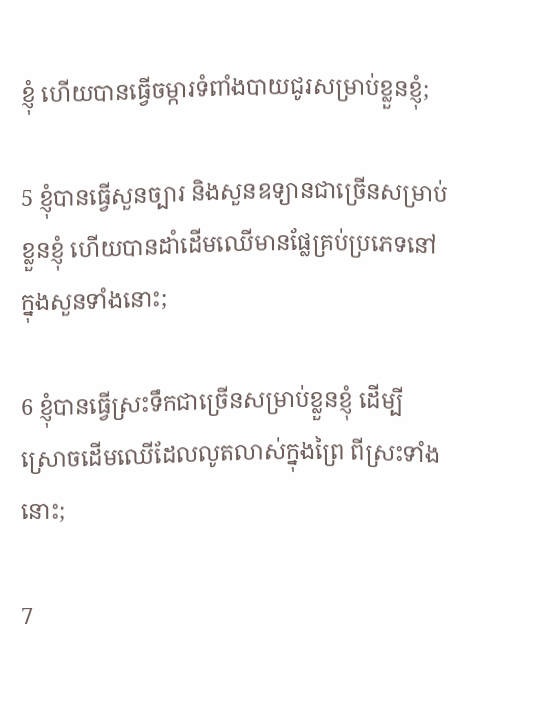ខ្ញុំ ហើយបានធ្វើចម្ការទំពាំងបាយជូរសម្រាប់ខ្លួនខ្ញុំ;

5 ខ្ញុំបានធ្វើសួនច្បារ និងសួនឧទ្យានជាច្រើនសម្រាប់ខ្លួនខ្ញុំ ហើយបានដាំដើមឈើមានផ្លែគ្រប់ប្រភេទនៅក្នុងសួនទាំងនោះ;

6 ខ្ញុំបានធ្វើស្រះទឹកជាច្រើនសម្រាប់ខ្លួនខ្ញុំ ដើម្បីស្រោចដើមឈើដែលលូតលាស់ក្នុងព្រៃ ពីស្រះទាំងនោះ;

7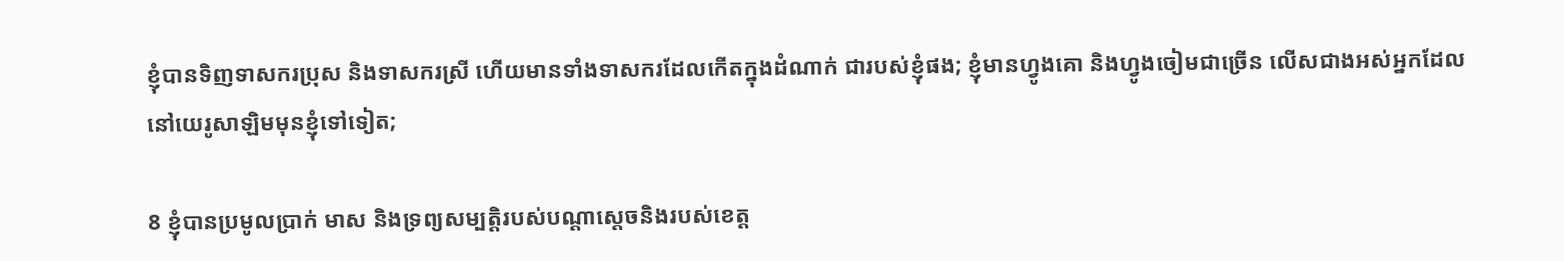ខ្ញុំបានទិញទាសករប្រុស និងទាសករស្រី ហើយមានទាំងទាសករដែលកើតក្នុងដំណាក់ ជារបស់ខ្ញុំផង; ខ្ញុំមានហ្វូងគោ និងហ្វូងចៀមជាច្រើន លើសជាងអស់អ្នកដែលនៅយេរូសាឡិមមុនខ្ញុំទៅទៀត;

8 ខ្ញុំបានប្រមូលប្រាក់ មាស និងទ្រព្យសម្បត្តិរបស់បណ្ដាស្ដេចនិងរបស់ខេត្ត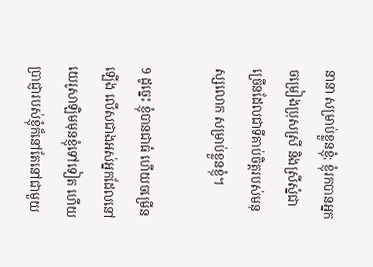នានា សម្រាប់ខ្លួនខ្ញុំ; ខ្ញុំរកបានអ្នកចម្រៀងប្រុសស្រី និងស្រីស្នំជាច្រើនដែលជាទីគាប់ចិត្តរបស់មនុស្សលោក សម្រាប់ខ្លួនខ្ញុំ។

9 ដូច្នេះ ខ្ញុំបានជាធំ ហើយចម្រើនឡើង លើសជាងអស់អ្នកដែលនៅយេរូសាឡិមមុនខ្ញុំទៅទៀត ហើយប្រាជ្ញារបស់ខ្ញុំក៏នៅតែនៅជាមួយ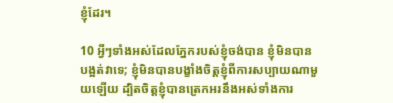ខ្ញុំដែរ។

10 អ្វីៗទាំងអស់ដែលភ្នែករបស់ខ្ញុំចង់បាន ខ្ញុំមិនបានបង្អត់វាទេ; ខ្ញុំមិនបានបង្ខាំងចិត្តខ្ញុំពីការសប្បាយណាមួយឡើយ ដ្បិតចិត្តខ្ញុំបានត្រេកអរនឹងអស់ទាំងការ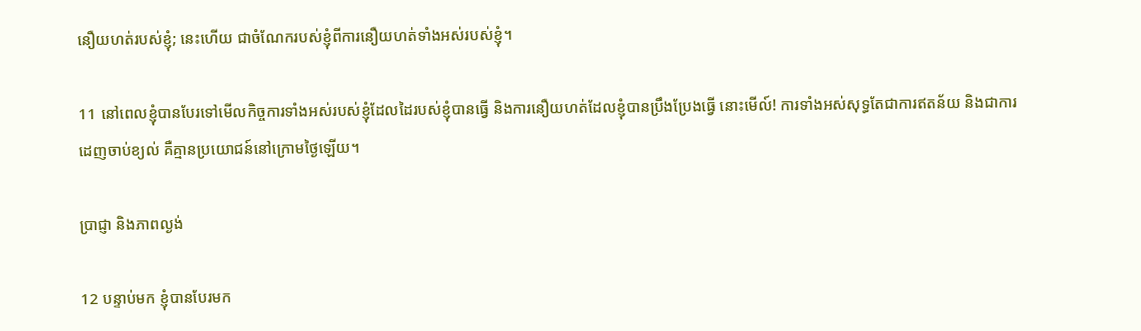នឿយហត់របស់ខ្ញុំ; នេះហើយ ជាចំណែករបស់ខ្ញុំពីការនឿយហត់ទាំងអស់របស់ខ្ញុំ។

11 នៅពេលខ្ញុំបានបែរទៅមើលកិច្ចការទាំងអស់របស់ខ្ញុំដែលដៃរបស់ខ្ញុំបានធ្វើ និងការនឿយហត់ដែលខ្ញុំបានប្រឹងប្រែងធ្វើ នោះមើល៍! ការទាំងអស់សុទ្ធតែជាការឥតន័យ និងជាការដេញចាប់ខ្យល់ គឺគ្មានប្រយោជន៍នៅក្រោមថ្ងៃឡើយ។

ប្រាជ្ញា និងភាពល្ងង់

12 បន្ទាប់មក ខ្ញុំបានបែរមក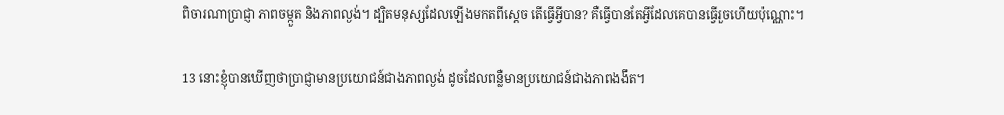ពិចារណាប្រាជ្ញា ភាពចម្កួត និងភាពល្ងង់។ ដ្បិតមនុស្សដែលឡើងមកតពីស្ដេច តើធ្វើអ្វីបាន? គឺធ្វើបានតែអ្វីដែលគេបានធ្វើរួចហើយប៉ុណ្ណោះ។

13 នោះខ្ញុំបានឃើញថាប្រាជ្ញាមានប្រយោជន៍ជាងភាពល្ងង់ ដូចដែលពន្លឺមានប្រយោជន៍ជាងភាពងងឹត។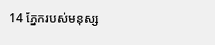14 ភ្នែករបស់មនុស្ស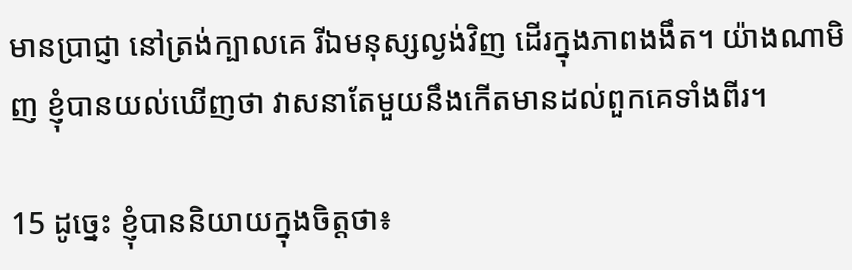មានប្រាជ្ញា នៅត្រង់ក្បាលគេ រីឯមនុស្សល្ងង់វិញ ដើរក្នុងភាពងងឹត។ យ៉ាងណាមិញ ខ្ញុំបានយល់ឃើញថា វាសនាតែមួយនឹងកើតមានដល់ពួកគេទាំងពីរ។

15 ដូច្នេះ ខ្ញុំបាននិយាយក្នុងចិត្តថា៖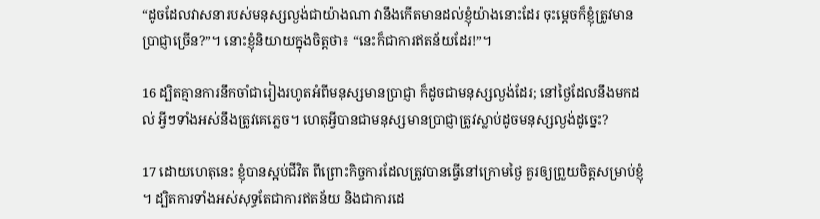“ដូចដែលវាសនារបស់មនុស្សល្ងង់ជាយ៉ាងណា វានឹងកើតមានដល់ខ្ញុំយ៉ាងនោះដែរ ចុះម្ដេចក៏ខ្ញុំត្រូវមានប្រាជ្ញាច្រើន?”។ នោះខ្ញុំនិយាយក្នុងចិត្តថា៖ “នេះក៏ជាការឥតន័យដែរ!”។

16 ដ្បិតគ្មានការនឹកចាំជារៀងរហូតអំពីមនុស្សមានប្រាជ្ញា ក៏ដូចជាមនុស្សល្ងង់ដែរ; នៅថ្ងៃដែលនឹងមកដល់ អ្វីៗទាំងអស់នឹងត្រូវគេភ្លេច។ ហេតុអ្វីបានជាមនុស្សមានប្រាជ្ញាត្រូវស្លាប់ដូចមនុស្សល្ងង់ដូច្នេះ?

17 ដោយហេតុនេះ ខ្ញុំបានស្អប់ជីវិត ពីព្រោះកិច្ចការដែលត្រូវបានធ្វើនៅក្រោមថ្ងៃ គួរឲ្យព្រួយចិត្តសម្រាប់ខ្ញុំ។ ដ្បិតការទាំងអស់សុទ្ធតែជាការឥតន័យ និងជាការដេ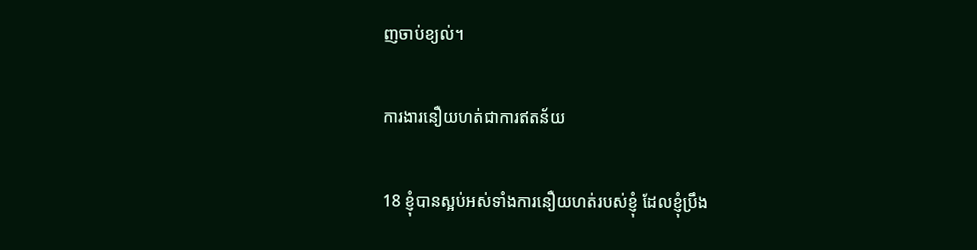ញចាប់ខ្យល់។

ការងារនឿយហត់ជាការឥតន័យ

18 ខ្ញុំបានស្អប់អស់ទាំងការនឿយហត់របស់ខ្ញុំ ដែលខ្ញុំប្រឹង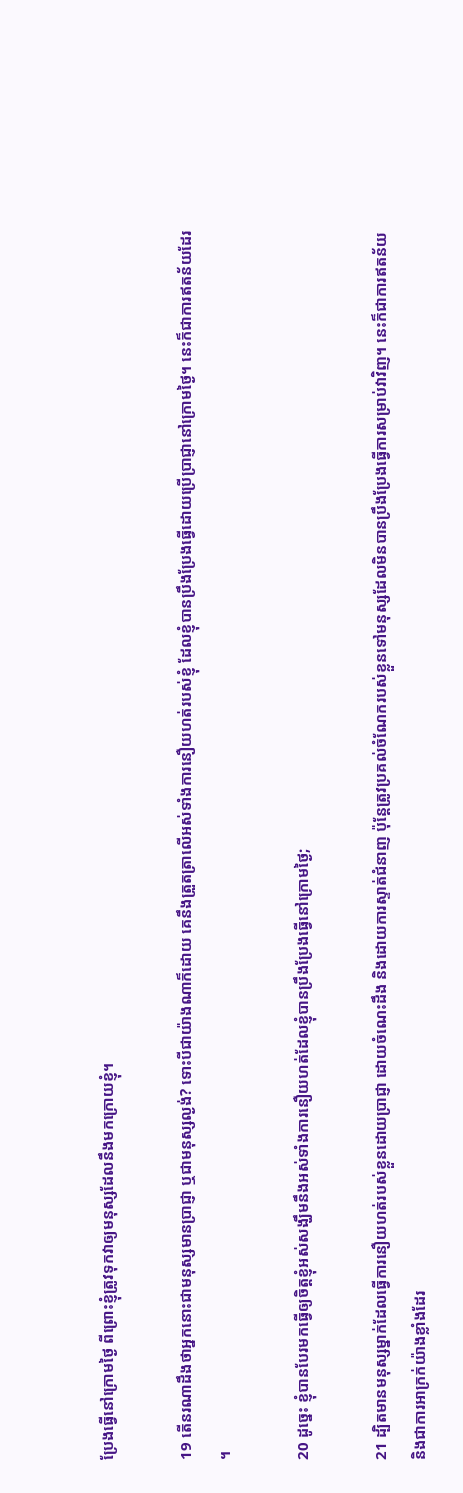ប្រែងធ្វើនៅក្រោមថ្ងៃ ពីព្រោះខ្ញុំត្រូវទុកវាឲ្យមនុស្សដែលនឹងមកក្រោយខ្ញុំ។

19 តើនរណាដឹងថាអ្នកនោះជាមនុស្សមានប្រាជ្ញា ឬជាមនុស្សល្ងង់? ទោះបីជាយ៉ាងណាក៏ដោយ គេនឹងត្រួតត្រាលើអស់ទាំងការនឿយហត់របស់ខ្ញុំ ដែលខ្ញុំបានប្រឹងប្រែងធ្វើដោយប្រើប្រាជ្ញានៅក្រោមថ្ងៃ។ នេះក៏ជាការឥតន័យដែរ។

20 ដូច្នេះ ខ្ញុំបានបែរមកធ្វើឲ្យចិត្តខ្ញុំអស់សង្ឃឹមនឹងអស់ទាំងការនឿយហត់ដែលខ្ញុំបានប្រឹងប្រែងធ្វើនៅក្រោមថ្ងៃ;

21 ដ្បិតមានមនុស្សម្នាក់ដែលធ្វើការនឿយហត់របស់ខ្លួនដោយប្រាជ្ញា ដោយចំណេះដឹង និងដោយការស្ទាត់ជំនាញ ប៉ុន្តែត្រូវប្រគល់ចំណែករបស់ខ្លួនទៅមនុស្សដែលមិនបានប្រឹងប្រែងធ្វើការសម្រាប់វាវិញ។ នេះក៏ជាការឥតន័យ និងជាការអាក្រក់យ៉ាងខ្លាំងដែរ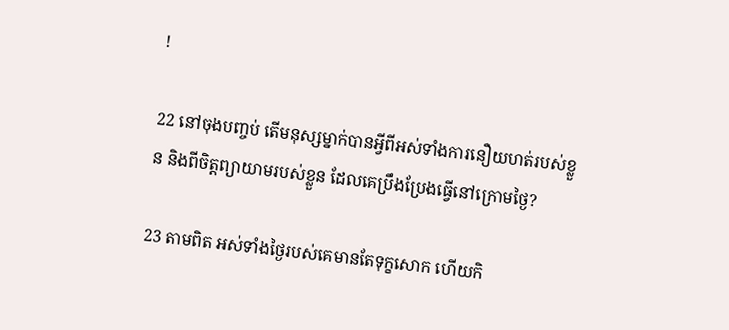!

22 នៅចុងបញ្ចប់ តើមនុស្សម្នាក់បានអ្វីពីអស់ទាំងការនឿយហត់របស់ខ្លួន និងពីចិត្តព្យាយាមរបស់ខ្លួន ដែលគេប្រឹងប្រែងធ្វើនៅក្រោមថ្ងៃ?

23 តាមពិត អស់ទាំងថ្ងៃរបស់គេមានតែទុក្ខសោក ហើយកិ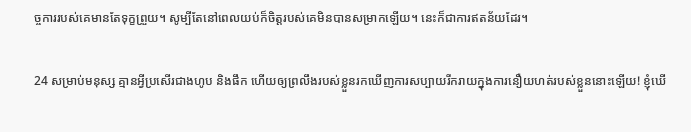ច្ចការរបស់គេមានតែទុក្ខព្រួយ។ សូម្បីតែនៅពេលយប់ក៏ចិត្តរបស់គេមិនបានសម្រាកឡើយ។ នេះក៏ជាការឥតន័យដែរ។

24 សម្រាប់មនុស្ស គ្មានអ្វីប្រសើរជាងហូប និងផឹក ហើយឲ្យព្រលឹងរបស់ខ្លួនរកឃើញការសប្បាយរីករាយក្នុងការនឿយហត់របស់ខ្លួននោះឡើយ! ខ្ញុំឃើ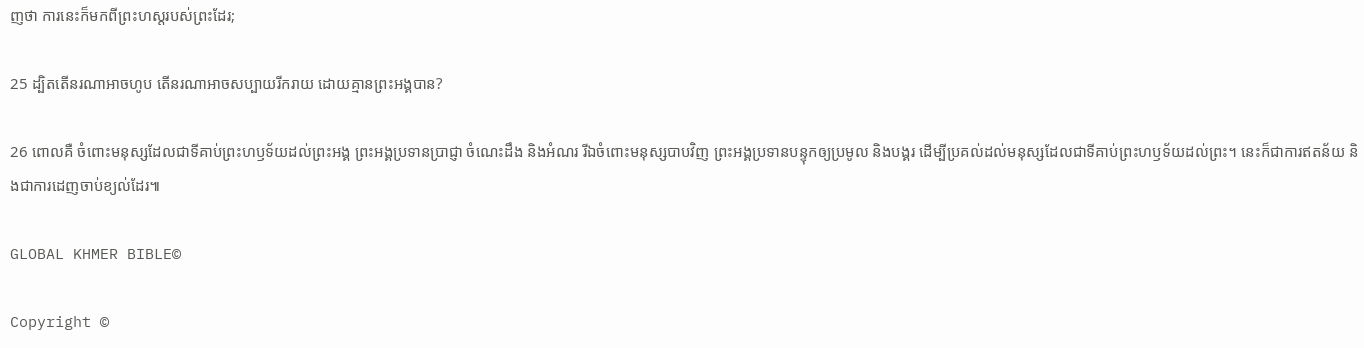ញថា ការនេះក៏មកពីព្រះហស្តរបស់ព្រះដែរ;

25 ដ្បិតតើនរណាអាចហូប តើនរណាអាចសប្បាយរីករាយ ដោយគ្មានព្រះអង្គបាន?

26 ពោលគឺ ចំពោះមនុស្សដែលជាទីគាប់ព្រះហឫទ័យដល់ព្រះអង្គ ព្រះអង្គប្រទានប្រាជ្ញា ចំណេះដឹង និងអំណរ រីឯចំពោះមនុស្សបាបវិញ ព្រះអង្គប្រទានបន្ទុកឲ្យប្រមូល និងបង្គរ ដើម្បីប្រគល់ដល់មនុស្សដែលជាទីគាប់ព្រះហឫទ័យដល់ព្រះ។ នេះក៏ជាការឥតន័យ និងជាការដេញចាប់ខ្យល់ដែរ៕

GLOBAL KHMER BIBLE©

Copyright ©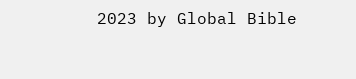2023 by Global Bible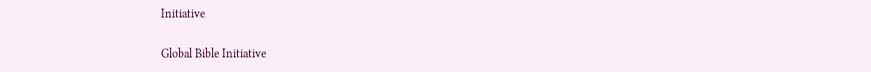Initiative

Global Bible Initiative